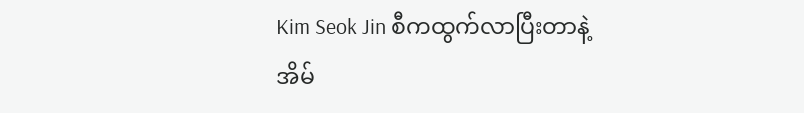Kim Seok Jin စီကထွက်လာပြီးတာနဲ့ အိမ်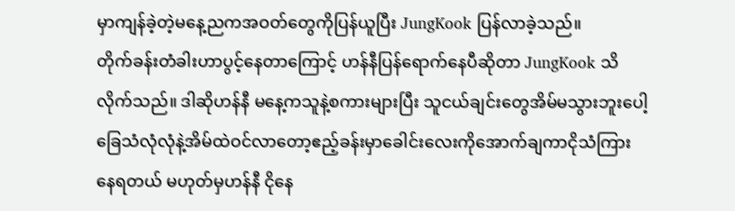မှာကျန်ခဲ့တဲ့မနေ့ညကအဝတ်တွေကိုပြန်ယူပြီး JungKook ပြန်လာခဲ့သည်။
တိုက်ခန်းတံခါးဟာပွင့်နေတာကြောင့် ဟန်နီပြန်ရောက်နေပီဆိုတာ JungKook သိလိုက်သည်။ ဒါဆိုဟန်နီ မနေ့ကသူနဲ့စကားများပြီး သူငယ်ချင်းတွေအိမ်မသွားဘူးပေါ့
ခြေသံလုံလုံနဲ့အိမ်ထဲဝင်လာတော့ဧည့်ခန်းမှာခေါင်းလေးကိုအောက်ချကာငိုသံကြားနေရတယ် မဟုတ်မှဟန်နီ ငိုနေ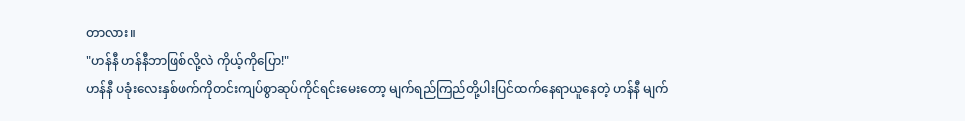တာလား။
"ဟန်နီ ဟန်နီဘာဖြစ်လို့လဲ ကိုယ့်ကိုပြော!"
ဟန်နီ ပခုံးလေးနှစ်ဖက်ကိုတင်းကျပ်စွာဆုပ်ကိုင်ရင်းမေးတော့ မျက်ရည်ကြည်တို့ပါးပြင်ထက်နေရာယူနေတဲ့ ဟန်နီ မျက်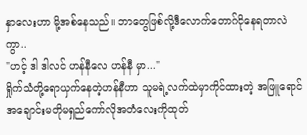နှာလေးဟာ မို့အစ်နေသည်။ ဘာတွေဖြစ်လို့ဒီလောက်တောဂ်ငိုနေရတာလဲကွာ..
"ဟင့် ဒါ ဒါလင် ဟန်နီလေ ဟန်နီ မှာ..."
ရှိုက်သံတို့ရောယှက်နေတဲ့ဟန်နီဟာ သူမရဲ့လက်ထဲမှာကိုင်ထားတဲ့ အဖြူရောင်အချောင်းမတိုမရှည်ကော်လိုအတံလေးကိုထုတ်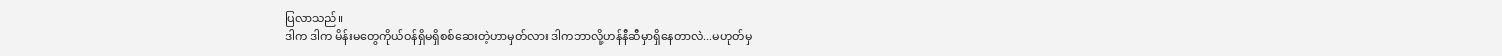ပြလာသည်။
ဒါက ဒါက မိန်းမတွေကိုယ်ဝန်ရှိမရှိစစ်ဆေးတဲ့ဟာမှတ်လား ဒါကဘာလို့ဟန်နီဆီမှာရှိနေတာလဲ...မဟုတ်မှ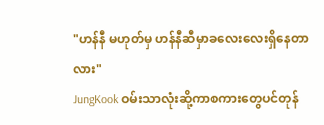"ဟန်နီ မဟုတ်မှ ဟန်နီဆီမှာခလေးလေးရှိနေတာလား"
JungKook ဝမ်းသာလုံးဆို့ကာစကားတွေပင်တုန်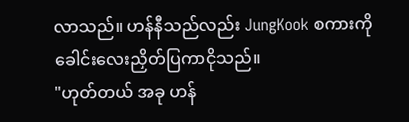လာသည်။ ဟန်နီသည်လည်း JungKook စကားကိုခေါင်းလေးညှိတ်ပြကာငိုသည်။
"ဟုတ်တယ် အခု ဟန်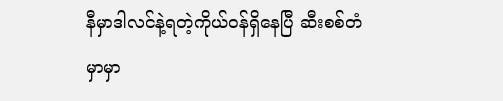နီမှာဒါလင်နဲ့ရတဲ့ကိုယ်ဝန်ရှိနေပြီ ဆီးစစ်တံမှာမှာ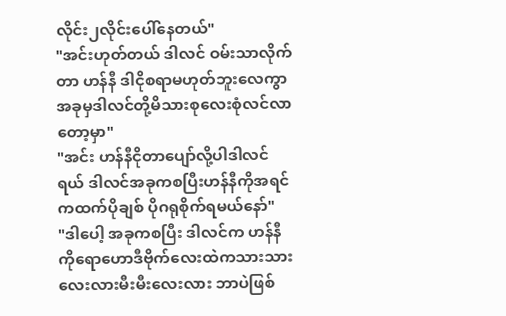လိုင်း၂လိုင်းပေါ်နေတယ်"
"အင်းဟုတ်တယ် ဒါလင် ဝမ်းသာလိုက်တာ ဟန်နီ ဒါငိုစရာမဟုတ်ဘူးလေကွာ အခုမှဒါလင်တို့မိသားစုလေးစုံလင်လာတော့မှာ"
"အင်း ဟန်နီငိုတာပျော်လို့ပါဒါလင်ရယ် ဒါလင်အခုကစပြီးဟန်နီကိုအရင်ကထက်ပိုချစ် ပိုဂရုစိုက်ရမယ်နော်"
"ဒါပေါ့ အခုကစပြီး ဒါလင်က ဟန်နီကိုရောဟောဒီဗိုက်လေးထဲကသားသားလေးလားမီးမီးလေးလား ဘာပဲဖြစ်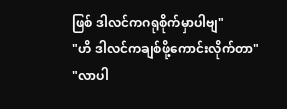ဖြစ် ဒါလင်ကဂရုစိုက်မှာပါဗျ"
"ဟိ ဒါလင်ကချစ်ဖို့ကောင်းလိုက်တာ"
"လာပါ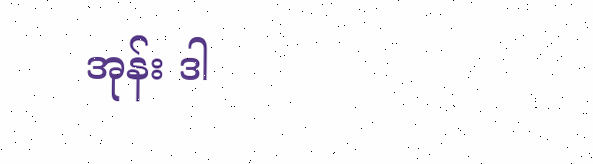အုန်း ဒါ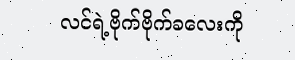လင်ရဲ့ဗိုက်ဗိုက်ခလေးကို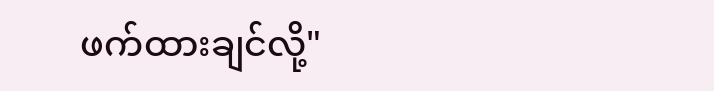ဖက်ထားချင်လို့"